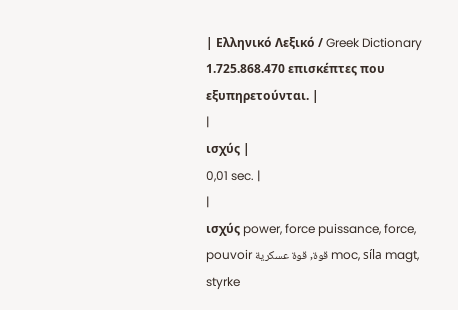| Ελληνικό Λεξικό / Greek Dictionary 1.725.868.470 επισκέπτες που εξυπηρετούνται. |
|
ισχύς |
0,01 sec. |
|
ισχύς power, force puissance, force, pouvoir قوة, قوة عسكرية moc, síla magt, styrke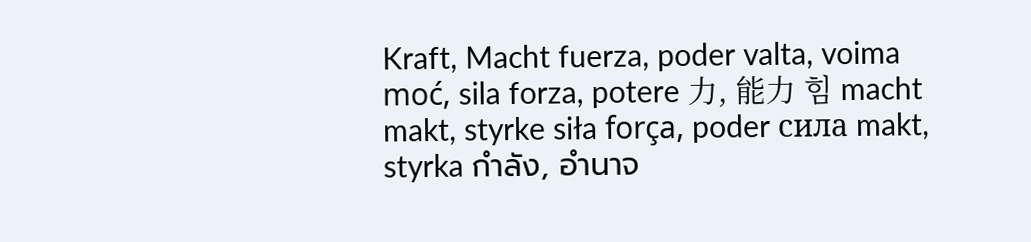Kraft, Macht fuerza, poder valta, voima moć, sila forza, potere 力, 能力 힘 macht makt, styrke siła força, poder сила makt, styrka กำลัง, อำนาจ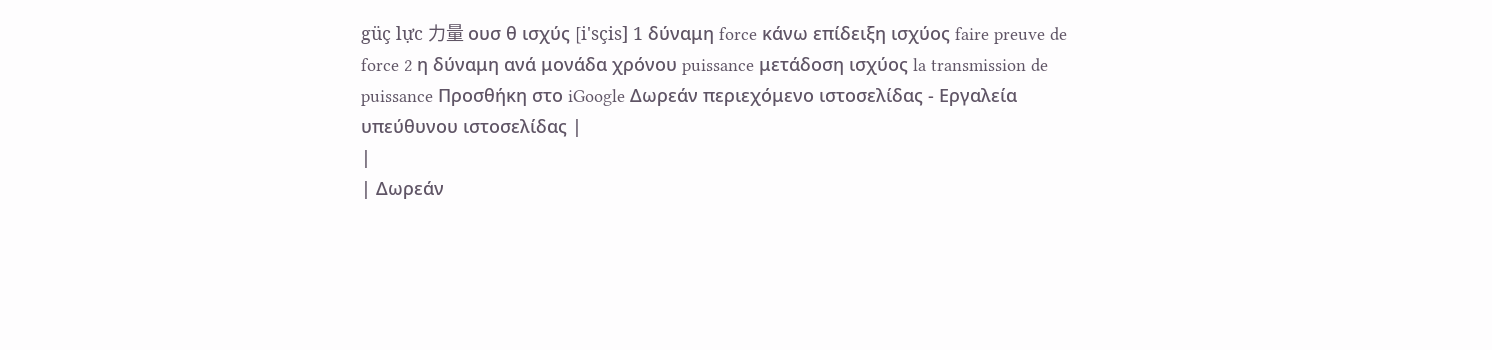güç lực 力量 ουσ θ ισχύς [i'sçis] 1 δύναμη force κάνω επίδειξη ισχύος faire preuve de force 2 η δύναμη ανά μονάδα χρόνου puissance μετάδοση ισχύος la transmission de puissance Προσθήκη στο iGoogle Δωρεάν περιεχόμενο ιστοσελίδας - Εργαλεία υπεύθυνου ιστοσελίδας |
|
| Δωρεάν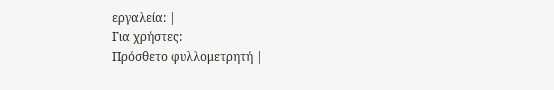εργαλεία: |
Για χρήστες:
Πρόσθετο φυλλομετρητή |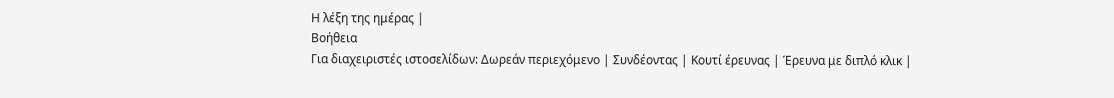Η λέξη της ημέρας |
Βοήθεια
Για διαχειριστές ιστοσελίδων: Δωρεάν περιεχόμενο | Συνδέοντας | Κουτί έρευνας | Έρευνα με διπλό κλικ |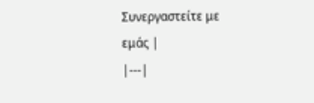Συνεργαστείτε με εμάς |
|---|